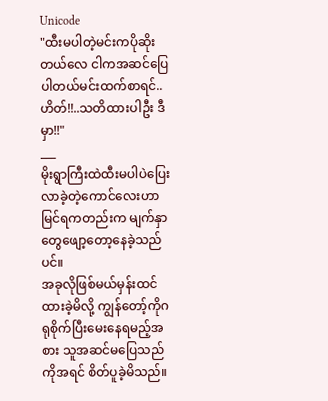Unicode
"ထီးမပါတဲ့မင်းကပိုဆိုးတယ်လေ ငါကအဆင်ပြေပါတယ်မင်းထက်စာရင်..ဟိတ်!!..သတိထားပါဦး ဒီမှာ!!"
___
မိုးရွာကြီးထဲထီးမပါပဲပြေးလာခဲ့တဲ့ကောင်လေးဟာ မြင်ရကတည်းက မျက်နှာတွေဖျော့တော့နေခဲ့သည်ပင်။
အခုလိုဖြစ်မယ်မှန်းထင်ထားခဲ့မိလို့ ကျွန်တော့်ကိုဂရုစိုက်ပြီးမေးနေရမည့်အစား သူအဆင်မပြေသည်ကိုအရင် စိတ်ပူခဲ့မိသည်။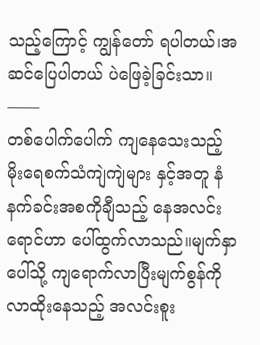သည့်ကြောင့် ကျွန်တော် ရပါတယ်၊အဆင်ပြေပါတယ် ပဲဖြေခဲ့ခြင်းသာ။
——
တစ်ပေါက်ပေါက် ကျနေသေးသည့်
မိုးရေစက်သံကျဲကျဲများ နှင့်အတူ နံနက်ခင်းအစကိုချီသည့် နေအလင်းရောင်ဟာ ပေါ်ထွက်လာသည်။မျက်နှာပေါ်သို့ ကျရောက်လာပြီးမျက်စွန်ကို လာထိုးနေသည့် အလင်းစူး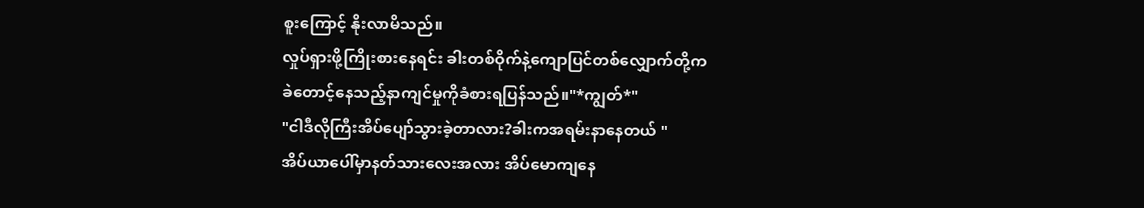စူးကြောင့် နိုးလာမိသည်။
လှုပ်ရှားဖို့ကြိုးစားနေရင်း ခါးတစ်ဝိုက်နဲ့ကျောပြင်တစ်လျှောက်တို့က
ခဲတောင့်နေသည့်နာကျင်မှုကိုခံစားရပြန်သည်။"*ကျွတ်*"
"ငါဒီလိုကြီးအိပ်ပျော်သွားခဲ့တာလား?ခါးကအရမ်းနာနေတယ် "
အိပ်ယာပေါ်မှာနတ်သားလေးအလား အိပ်မောကျနေ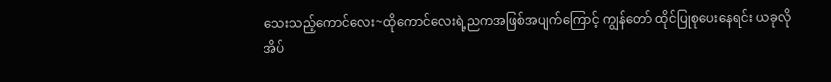သေးသည့်ကောင်လေး~ထိုကောင်လေးရဲ့ညကအဖြစ်အပျက်ကြောင့် ကျွန်တော် ထိုင်ပြုစုပေးနေရင်း ယခုလိုအိပ်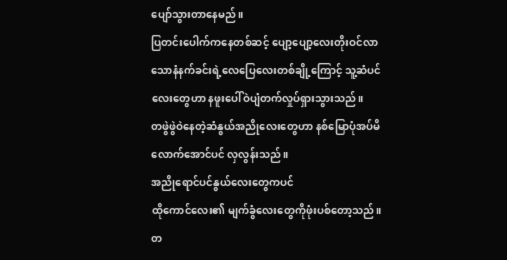ပျော်သွားတာနေမည်။
ပြတင်းပေါက်ကနေတစ်ဆင့် ပျော့ပျော့လေးတိုးဝင်လာသောနံနက်ခင်းရဲ့လေပြေလေးတစ်ချို့ကြောင့် သူ့ဆံပင်လေးတွေဟာ နဖူးပေါ်ဝဲပျံတက်လှုပ်ရှားသွားသည်။
တဖွဲဖွဲဝဲနေတဲ့ဆံနွယ်အညိုလေးတွေဟာ နစ်မြောပုံအပ်မိလောက်အောင်ပင် လှလွန်းသည်။
အညိုရောင်ပင်နွယ်လေးတွေကပင်
ထိုကောင်လေး၏ မျက်ခွံလေးတွေကိုဖုံးပစ်တော့သည်။တ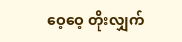ဝေ့ဝေ့ တိုးလျှက်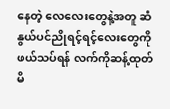နေတဲ့ လေလေးတွေနဲ့အတူ ဆံနွယ်ပင်ညိုရင့်ရင့်လေးတွေကို ဖယ်သပ်ရန် လက်ကိုဆန့်ထုတ်မိ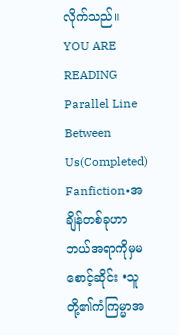လိုက်သည်။
YOU ARE READING
Parallel Line Between Us(Completed)
Fanfiction•အချိန်တစ်ခုဟာ ဘယ်အရာကိုမှမစောင့်ဆိုင်း •သူတို့၏ကံကြမ္မာအ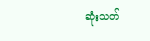ဆုံးသတ်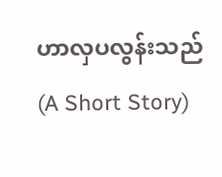ဟာလှပလွန်းသည် (A Short Story)